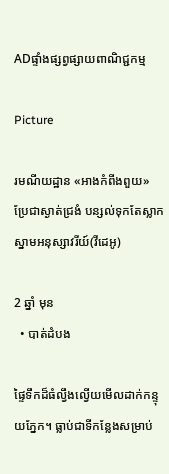ADផ្ទាំងផ្សព្វផ្សាយពាណិជ្ជកម្ម

Picture

រមណីយដ្ឋាន «អាងកំពីងពួយ» ប្រែជាស្ងាត់ជ្រងំ បន្សល់ទុកតែស្លាកស្នាមអនុស្សាវរីយ៍(វីដេអូ)

2 ឆ្នាំ មុន
  • បាត់ដំបង

ផ្ទៃទឹកដ៏ធំល្វឹងល្វើយមើលដាក់កន្ទុយភ្នែក។ ធ្លាប់ជាទីកន្លែងសម្រាប់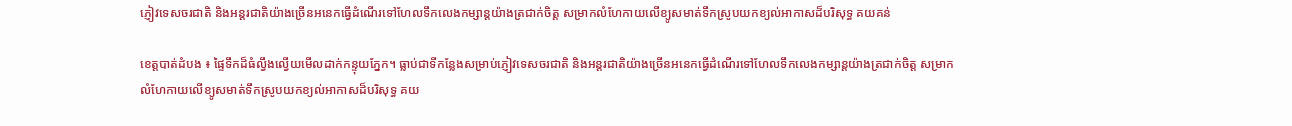ភ្ញៀវទេសចរជាតិ និងអន្តរជាតិយ៉ាងច្រើនអនេកធ្វើដំណើរទៅហែលទឹកលេងកម្សាន្តយ៉ាងត្រជាក់ចិត្ត សម្រាកលំហែកាយលើខ្យូសមាត់ទឹកស្រូបយកខ្យល់អាកាសដ៏បរិសុទ្ធ គយគន់

ខេត្តបាត់ដំបង ៖ ផ្ទៃទឹកដ៏ធំល្វឹងល្វើយមើលដាក់កន្ទុយភ្នែក។ ធ្លាប់ជាទីកន្លែងសម្រាប់ភ្ញៀវទេសចរជាតិ និងអន្តរជាតិយ៉ាងច្រើនអនេកធ្វើដំណើរទៅហែលទឹកលេងកម្សាន្តយ៉ាងត្រជាក់ចិត្ត សម្រាកលំហែកាយលើខ្យូសមាត់ទឹកស្រូបយកខ្យល់អាកាសដ៏បរិសុទ្ធ គយ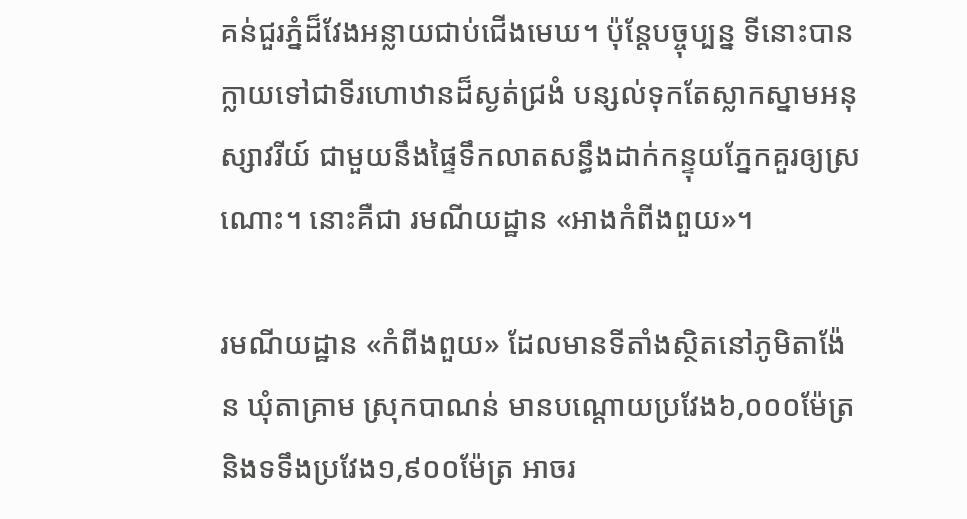គន់ជួរភ្នំដ៏វែងអន្លាយជាប់ជើងមេឃ។ ប៉ុន្តែបច្ចុប្បន្ន ទីនោះបានក្លាយទៅជាទីរហោឋានដ៏ស្ងត់ជ្រងំ បន្សល់ទុកតែស្លាកស្នាមអនុស្សាវរីយ៍ ជាមួយនឹងផ្ទៃទឹកលាតសន្ធឹងដាក់កន្ទុយភ្នែកគួរឲ្យស្រណោះ។ នោះគឺជា រមណីយដ្ឋាន «អាងកំពីងពួយ»។

រមណីយដ្ឋាន «កំពីងពួយ» ដែលមានទីតាំងស្ថិតនៅភូមិតាង៉ែន ឃុំតាគ្រាម ស្រុកបាណន់ មានបណ្ដោយប្រវែង៦,០០០ម៉ែត្រ និងទទឹងប្រវែង១,៩០០ម៉ែត្រ អាចរ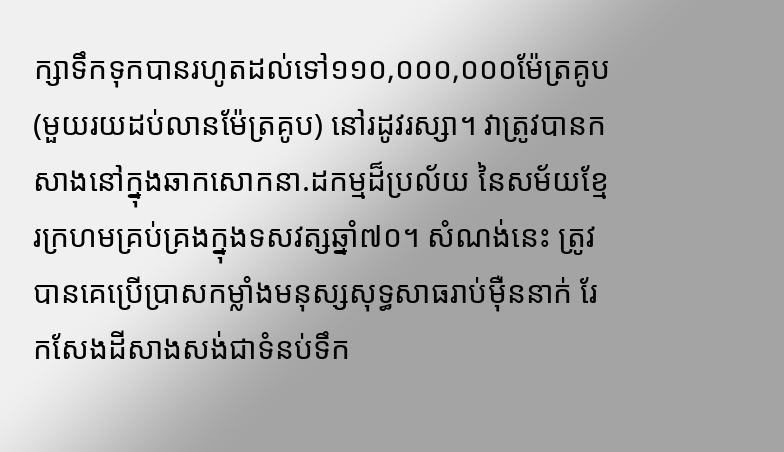ក្សាទឹកទុកបានរហូតដល់ទៅ១១០,០០០,០០០ម៉ែត្រគូប (មួយរយដប់លានម៉ែត្រគូប) នៅរដូវរស្សា។ វាត្រូវបានកសាងនៅក្នុងឆាកសោកនា.ដកម្មដ៏ប្រល័យ នៃសម័យខ្មែរក្រហមគ្រប់គ្រងក្នុងទសវត្សឆ្នាំ៧០។ សំណង់នេះ ត្រូវបានគេប្រើប្រាសកម្លាំងមនុស្សសុទ្ធសាធរាប់ម៉ឺននាក់ រែកសែងដីសាងសង់ជាទំនប់ទឹក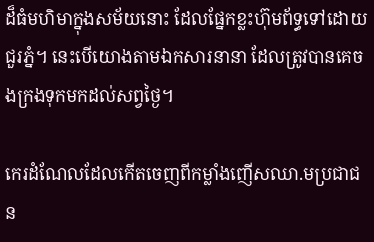ដ៏ធំមហិមាក្នុងសម័យនោះ ដែលផ្នែកខ្លះហ៊ុមព័ទ្ធទៅដោយជួរភ្នំ។ នេះបើយោងតាមឯកសារនានា ដែលត្រូវបានគេចងក្រងទុកមកដល់សព្វថ្ងៃ។

កេរដំណែលដែលកើតចេញពីកម្លាំងញើសឈា.មប្រជាជន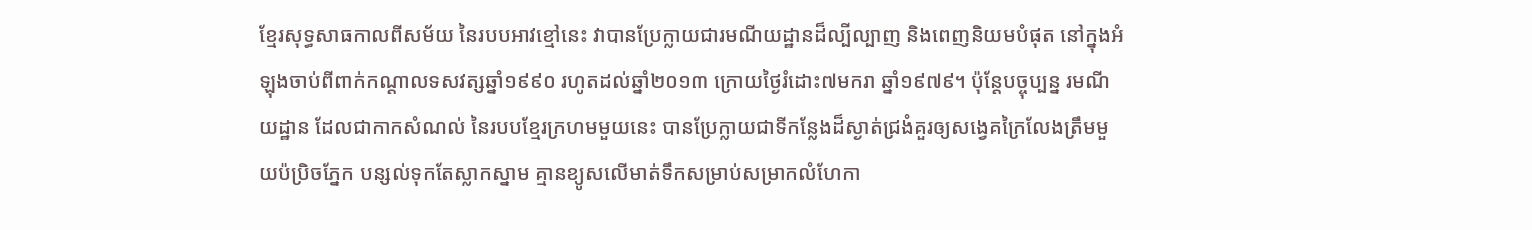ខ្មែរសុទ្ធសាធកាលពីសម័យ នៃរបបអាវខ្មៅនេះ វាបានប្រែក្លាយជារមណីយដ្ឋានដ៏ល្បីល្បាញ និងពេញនិយមបំផុត នៅក្នុងអំឡុងចាប់ពីពាក់កណ្ដាលទសវត្សឆ្នាំ១៩៩០ រហូតដល់ឆ្នាំ២០១៣ ក្រោយថ្ងៃរំដោះ៧មករា ឆ្នាំ១៩៧៩។ ប៉ុន្តែបច្ចុប្បន្ន រមណីយដ្ឋាន ដែលជាកាកសំណល់ នៃរបបខ្មែរក្រហមមួយនេះ បានប្រែក្លាយជាទីកន្លែងដ៏ស្ងាត់ជ្រងំគួរឲ្យសង្វេគក្រៃលែងត្រឹមមួយប៉ប្រិចភ្នែក បន្សល់ទុកតែស្លាកស្នាម គ្មានខ្យូសលើមាត់ទឹកសម្រាប់សម្រាកលំហែកា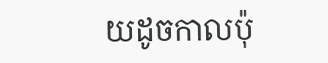យដូចកាលប៉ុ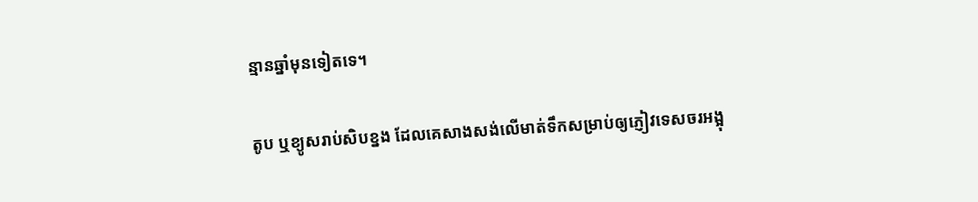ន្មានឆ្នាំមុនទៀតទេ។

តូប ឬខ្យូសរាប់សិបខ្នង ដែលគេសាងសង់លើមាត់ទឹកសម្រាប់ឲ្យភ្ញៀវទេសចរអង្អុ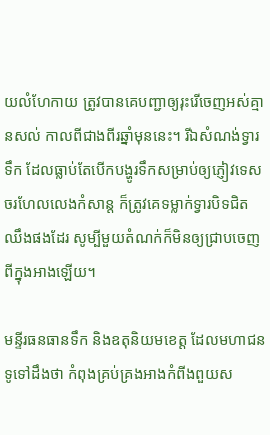យលំហែកាយ ត្រូវបានគេបញ្ជាឲ្យរុះរើចេញអស់គ្មានសល់ កាលពីជាងពីរឆ្នាំមុននេះ។ រីឯសំណង់ទ្វារទឹក ដែលធ្លាប់តែបើកបង្ហូរទឹកសម្រាប់ឲ្យភ្ញៀវទេសចរហែលលេងកំសាន្ត ក៏ត្រូវគេទម្លាក់ទ្វារបិទជិតឈឹងផងដែរ សូម្បីមួយតំណក់ក៏មិនឲ្យជ្រាបចេញពីក្នុងអាងឡើយ។

មន្ទីរធនធានទឹក និងឧតុនិយមខេត្ត ដែលមហាជនទូទៅដឹងថា កំពុងគ្រប់គ្រងអាងកំពីងពួយស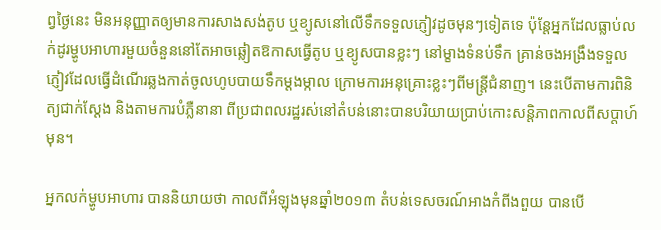ព្វថ្ងៃនេះ មិនអនុញ្ញាតឲ្យមានការសាងសង់តូប ឬខ្យូសនៅលើទឹកទទួលភ្ញៀវដូចមុនៗទៀតទេ ប៉ុន្តែអ្នកដែលធ្លាប់លក់ដូរម្ហូបអាហារមួយចំនួននៅតែអាចឆ្លៀតឱកាសធ្វើតូប ឬខ្យូសបានខ្លះៗ នៅម្ខាងទំនប់ទឹក គ្រាន់ចងអង្រឹងទទួលភ្ញៀវដែលធ្វើដំណើរឆ្លងកាត់ចូលហូបបាយទឹកម្ដងម្កាល ក្រោមការអនុគ្រោះខ្លះៗពីមន្ត្រីជំនាញ។ នេះបើតាមការពិនិត្យជាក់ស្ដែង និងតាមការបំភ្លឺនានា ពីប្រជាពលរដ្ឋរស់នៅតំបន់នោះបានបរិយាយប្រាប់កោះសន្តិភាពកាលពីសប្ដាហ៍មុន។

អ្នកលក់ម្ហូបអាហារ បាននិយាយថា កាលពីអំឡុងមុនឆ្នាំ២០១៣ តំបន់ទេសចរណ៍អាងកំពីងពួយ បានបើ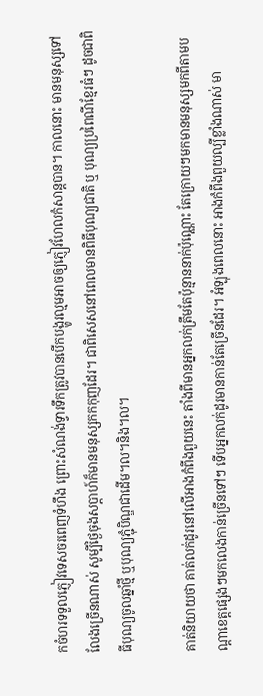កចំហរទទួលភ្ញៀវទេសចរពេញទំហឹង ព្រោះសំណង់ទ្វារទឹកត្រូវបានបើកបង្ហូរល្មមអាចឲ្យភ្ញៀវហែលកំសាន្តបាន។ កាលនោះ មានមនុស្សទៅលែងច្រើនណាស់ សូម្បីថ្ងៃចុងសប្ដាហ៍ក៏មានមនុស្សកកកុញដែរ។ ជាពិសេសនៅពេលមានពិធីបុណ្យជាតិ ឬ បុណ្យប្រពៃណីខ្មែរធំៗ ដូចជាពិធីបុណ្យចូលឆ្នាំថ្មី ឬបុណ្យភ្ជុំបិណ្ឌជាដើម។ល។និង។ល។

គាត់និយាយថា គាត់លក់ដូរនៅលើអាងកំពីងពួយនេះ តាំងពីមានអ្នកលក់ត្រឹមតែប៉ុន្មាននាក់ប៉ុណ្ណោះ តែក្រោយៗមកមានមនុស្សមកពីតាមបណ្ដាខេត្តផ្សេងៗមកលេងកាន់ច្រើនទៅៗ ទើបអ្នកលក់ដូរមានកាន់តែច្រើនដែរ។ អំឡុងពេលនោះ អាងកំពីងពួយល្បីខ្លាំងណាស់ មា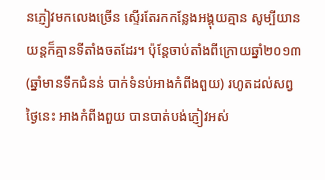នភ្ញៀវមកលេងច្រើន ស្ទើរតែរកកន្លែងអង្គុយគ្មាន សូម្បីយានយន្តក៏គ្មានទីតាំងចតដែរ។ ប៉ុន្តែចាប់តាំងពីក្រោយឆ្នាំ២០១៣ (ឆ្នាំមានទឹកជំនន់ បាក់ទំនប់អាងកំពីងពួយ) រហូតដល់សព្វថ្ងៃនេះ អាងកំពីងពួយ បានបាត់បង់ភ្ញៀវអស់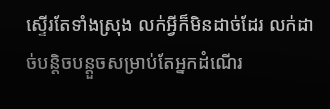ស្ទើរតែទាំងស្រុង លក់អ្វីក៏មិនដាច់ដែរ លក់ដាច់បន្តិចបន្តួចសម្រាប់តែអ្នកដំណើរ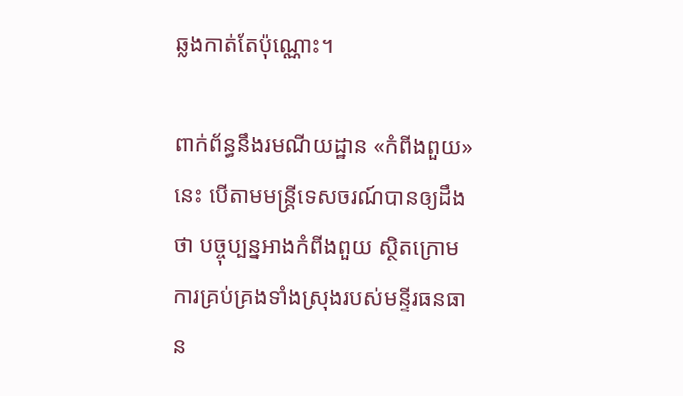ឆ្លងកាត់តែប៉ុណ្ណោះ។

ពាក់ព័ន្ធនឹងរមណីយដ្ឋាន «កំពីងពួយ» នេះ បើតាមមន្ត្រីទេសចរណ៍បានឲ្យដឹងថា បច្ចុប្បន្នអាងកំពីងពួយ ស្ថិតក្រោមការគ្រប់គ្រងទាំងស្រុងរបស់មន្ទីរធនធាន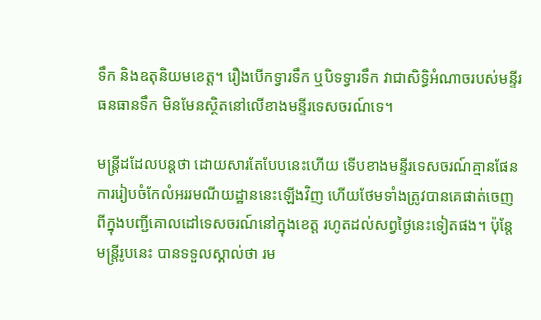ទឹក និងឧតុនិយមខេត្ត។ រឿងបើកទ្វារទឹក ឬបិទទ្វារទឹក វាជាសិទ្ធិអំណាចរបស់មន្ទីរធនធានទឹក មិនមែនស្ថិតនៅលើខាងមន្ទីរទេសចរណ៍ទេ។

មន្ត្រីដដែលបន្ដថា ដោយសារតែបែបនេះហើយ ទើបខាងមន្ទីរទេសចរណ៍គ្មានផែនការរៀបចំកែលំអររមណីយដ្ឋាននេះឡើងវិញ ហើយថែមទាំងត្រូវបានគេផាត់ចេញពីក្នុងបញ្ជីគោលដៅទេសចរណ៍នៅក្នុងខេត្ត រហូតដល់សព្វថ្ងៃនេះទៀតផង។ ប៉ុន្តែមន្ត្រីរូបនេះ បានទទួលស្គាល់ថា រម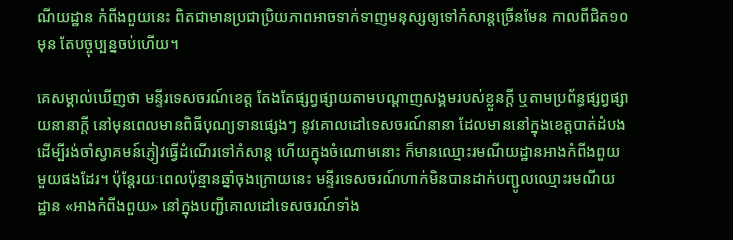ណីយដ្ឋាន កំពីងពួយនេះ ពិតជាមានប្រជាប្រិយភាពអាចទាក់ទាញមនុស្សឲ្យទៅកំសាន្តច្រើនមែន កាលពីជិត១០មុន តែបច្ចុប្បន្នចប់ហើយ។

គេសម្គាល់ឃើញថា មន្ទីរទេសចរណ៍ខេត្ត តែងតែផ្សព្វផ្សាយតាមបណ្ដាញសង្គមរបស់ខ្លួនក្ដី ឬតាមប្រព័ន្ធផ្សព្វផ្សាយនានាក្ដី នៅមុនពេលមានពិធីបុណ្យទានផ្សេងៗ នូវគោលដៅទេសចរណ៍នានា ដែលមាននៅក្នុងខេត្តបាត់ដំបង ដើម្បីរង់ចាំស្វាគមន៍ភ្ញៀវធ្វើដំណើរទៅកំសាន្ត ហើយក្នុងចំណោមនោះ ក៏មានឈ្មោះរមណីយដ្ឋានអាងកំពីងពួយ មួយផងដែរ។ ប៉ុន្តែរយៈពេលប៉ុន្មានឆ្នាំចុងក្រោយនេះ មន្ទីរទេសចរណ៍ហាក់មិនបានដាក់បញ្ជូលឈ្មោះរមណីយដ្ឋាន «អាងកំពីងពួយ» នៅក្នុងបញ្ជីគោលដៅទេសចរណ៍ទាំង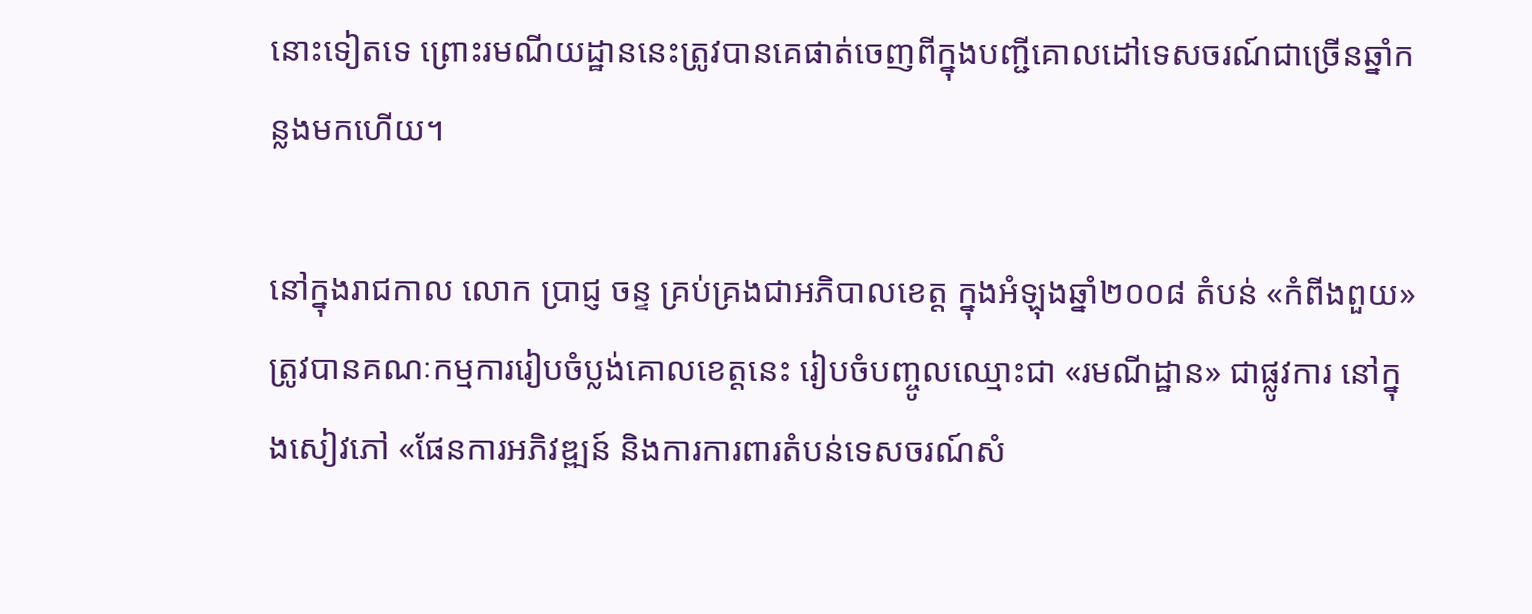នោះទៀតទេ ព្រោះរមណីយដ្ឋាននេះត្រូវបានគេផាត់ចេញពីក្នុងបញ្ជីគោលដៅទេសចរណ៍ជាច្រើនឆ្នាំកន្លងមកហើយ។

នៅក្នុងរាជកាល លោក ប្រាជ្ញ ចន្ទ គ្រប់គ្រងជាអភិបាលខេត្ត ក្នុងអំឡុងឆ្នាំ២០០៨ តំបន់ «កំពីងពួយ» ត្រូវបានគណៈកម្មការរៀបចំប្លង់គោលខេត្តនេះ រៀបចំបញ្ចូលឈ្មោះជា «រមណីដ្ឋាន» ជាផ្លូវការ នៅក្នុងសៀវភៅ «ផែនការអភិវឌ្ឍន៍ និងការការពារតំបន់ទេសចរណ៍សំ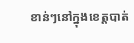ខាន់ៗនៅក្នុងខេត្តបាត់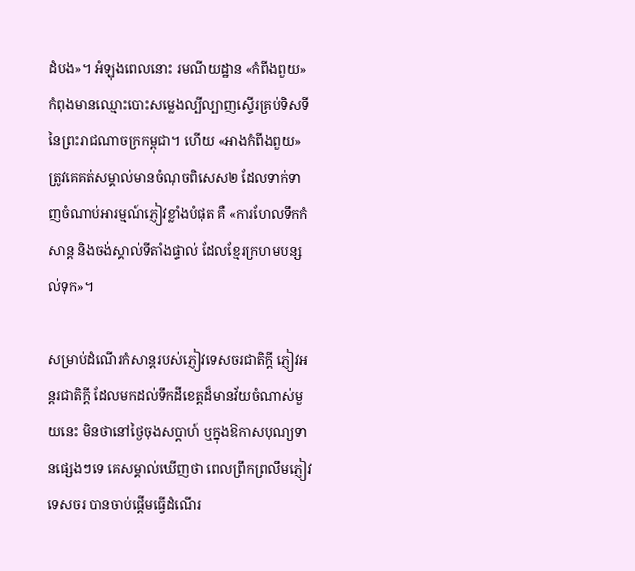ដំបង»។ អំឡុងពេលនោះ រមណីយដ្ឋាន «កំពីងពួយ» កំពុងមានឈ្មោះបោះសម្លេងល្បីល្បាញស្ទើរគ្រប់ទិសទី នៃព្រះរាជណាចក្រកម្ពុជា។ ហើយ «អាងកំពីងពួយ» ត្រូវគេគត់សម្គាល់មានចំណុចពិសេស២ ដែលទាក់ទាញចំណាប់អារម្មណ៍ភ្ញៀវខ្លាំងបំផុត គឺ «ការហែលទឹកកំសាន្ត និងចង់ស្គាល់ទីតាំងផ្ទាល់ ដែលខ្មែរក្រហមបន្សល់ទុក»។

សម្រាប់ដំណើរកំសាន្តរបស់ភ្ញៀវទេសចរជាតិក្ដី ភ្ញៀវអន្តរជាតិក្ដី ដែលមកដល់ទឹកដីខេត្តដ៏មានវ័យចំណាស់មួយនេះ មិនថានៅថ្ងៃចុងសប្ដាហ៍ ឬក្នុងឱកាសបុណ្យទានផ្សេងៗទេ គេសម្គាល់ឃើញថា ពេលព្រឹកព្រលឹមភ្ញៀវទេសចរ បានចាប់ផ្ដើមធ្វើដំណើរ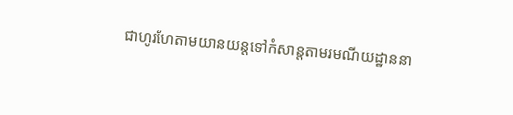ជាហូរហែតាមយានយន្តទៅកំសាន្តតាមរមណីយដ្ឋាននា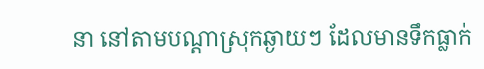នា នៅតាមបណ្ដាស្រុកឆ្ងាយៗ ដែលមានទឹកធ្លាក់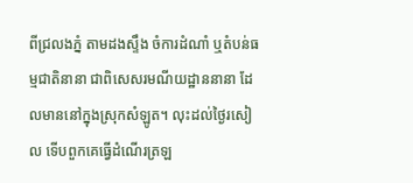ពីជ្រលងភ្នំ តាមដងស្ទឹង ចំការដំណាំ ឬតំបន់ធម្មជាតិនានា ជាពិសេសរមណីយដ្ឋាននានា ដែលមាននៅក្នុងស្រុកសំឡូត។ លុះដល់ថ្ងៃរសៀល ទើបពួកគេធ្វើដំណើរត្រឡ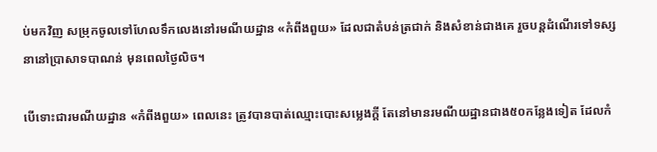ប់មកវិញ សម្រុកចូលទៅហែលទឹកលេងនៅរមណីយដ្ឋាន «កំពីងពួយ» ដែលជាតំបន់ត្រជាក់ និងសំខាន់ជាងគេ រួចបន្តដំណើរទៅទស្សនានៅប្រាសាទបាណន់ មុនពេលថ្ងៃលិច។

បើទោះជារមណីយដ្ឋាន «កំពីងពួយ» ពេលនេះ ត្រូវបានបាត់ឈ្មោះបោះសម្លេងក្ដី តែនៅមានរមណីយដ្ឋានជាង៥០កន្លែងទៀត ដែលកំ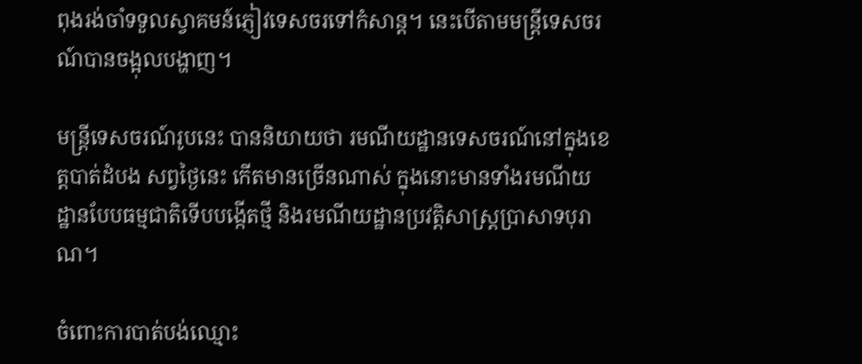ពុងរង់ចាំទទួលស្វាគមន៍ភ្ញៀវទេសចរទៅកំសាន្ត។ នេះបើតាមមន្ត្រីទេសចរណ៍បានចង្អុលបង្ហាញ។

មន្ត្រីទេសចរណ៍រូបនេះ បាននិយាយថា រមណីយដ្ឋានទេសចរណ៍នៅក្នុងខេត្តបាត់ដំបង សព្វថ្ងៃនេះ កើតមានច្រើនណាស់ ក្នុងនោះមានទាំងរមណីយដ្ឋានបែបធម្មជាតិទើបបង្កើតថ្មី និងរមណីយដ្ឋានប្រវត្តិសាស្ត្រប្រាសាទបុរាណ។

ចំពោះការបាត់បង់ឈ្មោះ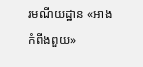រមណីយដ្ឋាន «អាងកំពីងពួយ»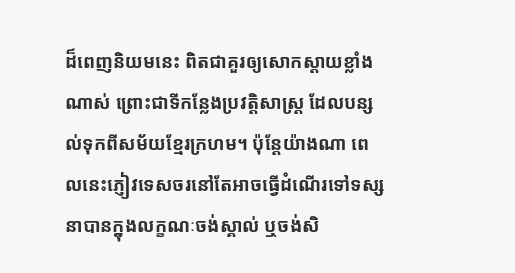ដ៏ពេញនិយមនេះ ពិតជាគួរឲ្យសោកស្ដាយខ្លាំងណាស់ ព្រោះជាទីកន្លែងប្រវត្តិសាស្ត្រ ដែលបន្សល់ទុកពីសម័យខ្មែរក្រហម។ ប៉ុន្តែយ៉ាងណា ពេលនេះភ្ញៀវទេសចរនៅតែអាចធ្វើដំណើរទៅទស្សនាបានក្នុងលក្ខណៈចង់ស្គាល់ ឬចង់សិ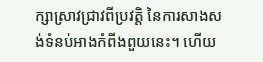ក្សាស្រាវជ្រាវពីប្រវត្តិ នៃការសាងសង់ទំនប់អាងកំពីងពួយនេះ។ ហើយ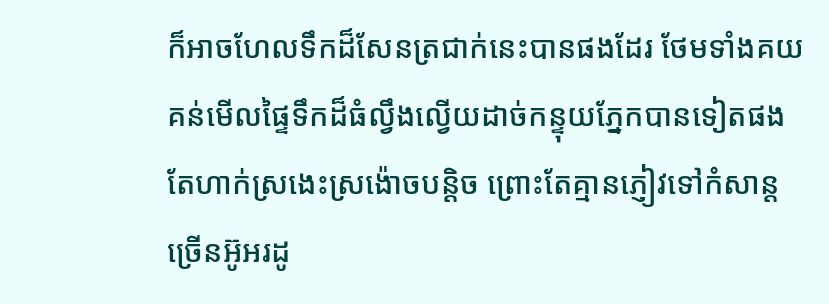ក៏អាចហែលទឹកដ៏សែនត្រជាក់នេះបានផងដែរ ថែមទាំងគយគន់មើលផ្ទៃទឹកដ៏ធំល្វឹងល្វើយដាច់កន្ទុយភ្នែកបានទៀតផង តែហាក់ស្រងេះស្រង៉ោចបន្តិច ព្រោះតែគ្មានភ្ញៀវទៅកំសាន្តច្រើនអ៊ូអរដូ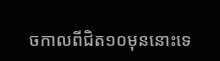ចកាលពីជិត១០មុននោះទេ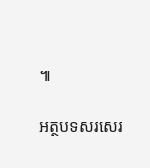៕

អត្ថបទសរសេរ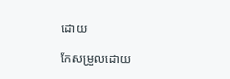ដោយ

កែសម្រួលដោយ